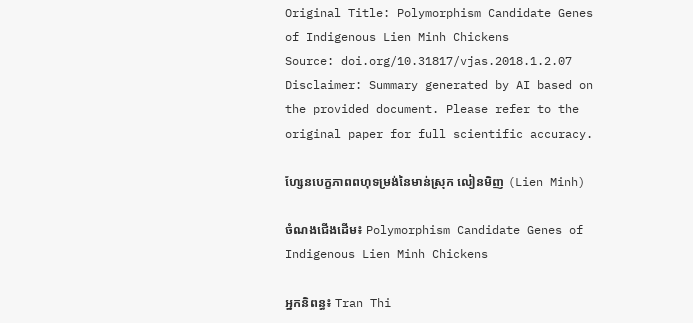Original Title: Polymorphism Candidate Genes of Indigenous Lien Minh Chickens
Source: doi.org/10.31817/vjas.2018.1.2.07
Disclaimer: Summary generated by AI based on the provided document. Please refer to the original paper for full scientific accuracy.

ហ្សែនបេក្ខភាពពហុទម្រង់នៃមាន់ស្រុក លៀនមិញ (Lien Minh)

ចំណងជើងដើម៖ Polymorphism Candidate Genes of Indigenous Lien Minh Chickens

អ្នកនិពន្ធ៖ Tran Thi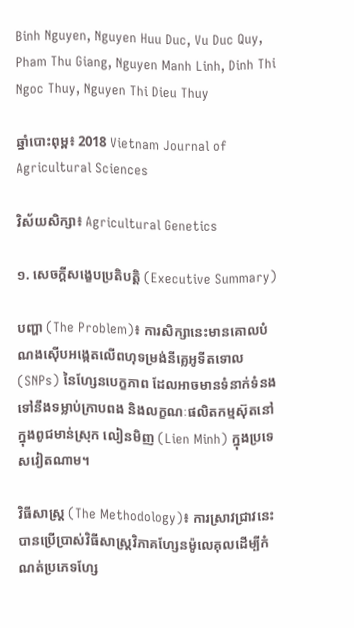Binh Nguyen, Nguyen Huu Duc, Vu Duc Quy, Pham Thu Giang, Nguyen Manh Linh, Dinh Thi Ngoc Thuy, Nguyen Thi Dieu Thuy

ឆ្នាំបោះពុម្ព៖ 2018 Vietnam Journal of Agricultural Sciences

វិស័យសិក្សា៖ Agricultural Genetics

១. សេចក្តីសង្ខេបប្រតិបត្តិ (Executive Summary)

បញ្ហា (The Problem)៖ ការសិក្សានេះមានគោលបំណងស៊ើបអង្កេតលើពហុទម្រង់នីគ្លេអូទីតទោល (SNPs) នៃហ្សែនបេក្ខភាព ដែលអាចមានទំនាក់ទំនងទៅនឹងទម្លាប់ក្រាបពង និងលក្ខណៈផលិតកម្មស៊ុតនៅក្នុងពូជមាន់ស្រុក លៀនមិញ (Lien Minh) ក្នុងប្រទេសវៀតណាម។

វិធីសាស្ត្រ (The Methodology)៖ ការស្រាវជ្រាវនេះបានប្រើប្រាស់វិធីសាស្ត្រវិភាគហ្សែនម៉ូលេគុលដើម្បីកំណត់ប្រភេទហ្សែ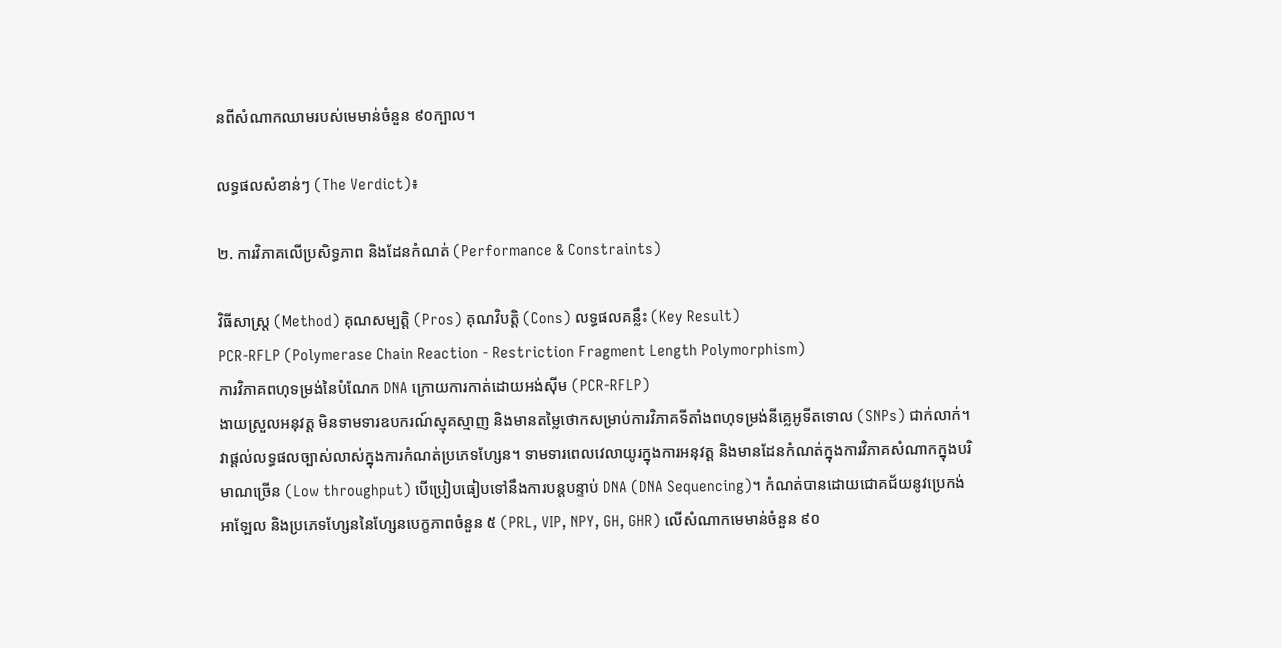នពីសំណាកឈាមរបស់មេមាន់ចំនួន ៩០ក្បាល។

លទ្ធផលសំខាន់ៗ (The Verdict)៖

២. ការវិភាគលើប្រសិទ្ធភាព និងដែនកំណត់ (Performance & Constraints)

វិធីសាស្ត្រ (Method) គុណសម្បត្តិ (Pros) គុណវិបត្តិ (Cons) លទ្ធផលគន្លឹះ (Key Result)
PCR-RFLP (Polymerase Chain Reaction - Restriction Fragment Length Polymorphism)
ការវិភាគពហុទម្រង់នៃបំណែក DNA ក្រោយការកាត់ដោយអង់ស៊ីម (PCR-RFLP)
ងាយស្រួលអនុវត្ត មិនទាមទារឧបករណ៍ស្មុគស្មាញ និងមានតម្លៃថោកសម្រាប់ការវិភាគទីតាំងពហុទម្រង់នីគ្លេអូទីតទោល (SNPs) ជាក់លាក់។ វាផ្តល់លទ្ធផលច្បាស់លាស់ក្នុងការកំណត់ប្រភេទហ្សែន។ ទាមទារពេលវេលាយូរក្នុងការអនុវត្ត និងមានដែនកំណត់ក្នុងការវិភាគសំណាកក្នុងបរិមាណច្រើន (Low throughput) បើប្រៀបធៀបទៅនឹងការបន្តបន្ទាប់ DNA (DNA Sequencing)។ កំណត់បានដោយជោគជ័យនូវប្រេកង់អាឡែល និងប្រភេទហ្សែននៃហ្សែនបេក្ខភាពចំនួន ៥ (PRL, VIP, NPY, GH, GHR) លើសំណាកមេមាន់ចំនួន ៩០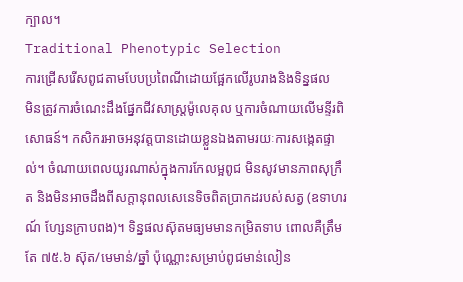ក្បាល។
Traditional Phenotypic Selection
ការជ្រើសរើសពូជតាមបែបប្រពៃណីដោយផ្អែកលើរូបរាងនិងទិន្នផល
មិនត្រូវការចំណេះដឹងផ្នែកជីវសាស្ត្រម៉ូលេគុល ឬការចំណាយលើមន្ទីរពិសោធន៍។ កសិករអាចអនុវត្តបានដោយខ្លួនឯងតាមរយៈការសង្កេតផ្ទាល់។ ចំណាយពេលយូរណាស់ក្នុងការកែលម្អពូជ មិនសូវមានភាពសុក្រឹត និងមិនអាចដឹងពីសក្តានុពលសេនេទិចពិតប្រាកដរបស់សត្វ (ឧទាហរណ៍ ហ្សែនក្រាបពង)។ ទិន្នផលស៊ុតមធ្យមមានកម្រិតទាប ពោលគឺត្រឹមតែ ៧៥.៦ ស៊ុត/មេមាន់/ឆ្នាំ ប៉ុណ្ណោះសម្រាប់ពូជមាន់លៀន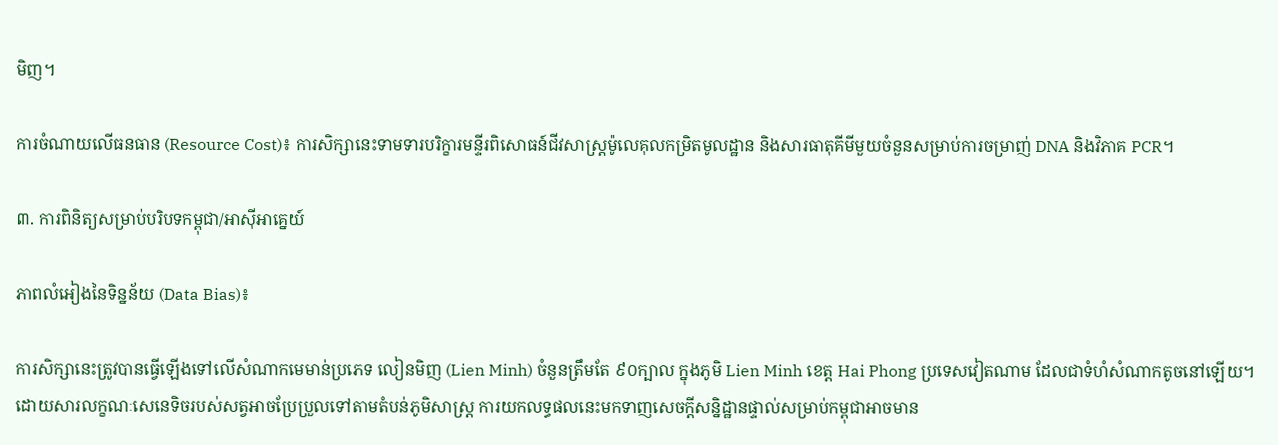មិញ។

ការចំណាយលើធនធាន (Resource Cost)៖ ការសិក្សានេះទាមទារបរិក្ខារមន្ទីរពិសោធន៍ជីវសាស្ត្រម៉ូលេគុលកម្រិតមូលដ្ឋាន និងសារធាតុគីមីមួយចំនួនសម្រាប់ការចម្រាញ់ DNA និងវិភាគ PCR។

៣. ការពិនិត្យសម្រាប់បរិបទកម្ពុជា/អាស៊ីអាគ្នេយ៍

ភាពលំអៀងនៃទិន្នន័យ (Data Bias)៖

ការសិក្សានេះត្រូវបានធ្វើឡើងទៅលើសំណាកមេមាន់ប្រភេទ លៀនមិញ (Lien Minh) ចំនួនត្រឹមតែ ៩០ក្បាល ក្នុងភូមិ Lien Minh ខេត្ត Hai Phong ប្រទេសវៀតណាម ដែលជាទំហំសំណាកតូចនៅឡើយ។ ដោយសារលក្ខណៈសេនេទិចរបស់សត្វអាចប្រែប្រួលទៅតាមតំបន់ភូមិសាស្ត្រ ការយកលទ្ធផលនេះមកទាញសេចក្តីសន្និដ្ឋានផ្ទាល់សម្រាប់កម្ពុជាអាចមាន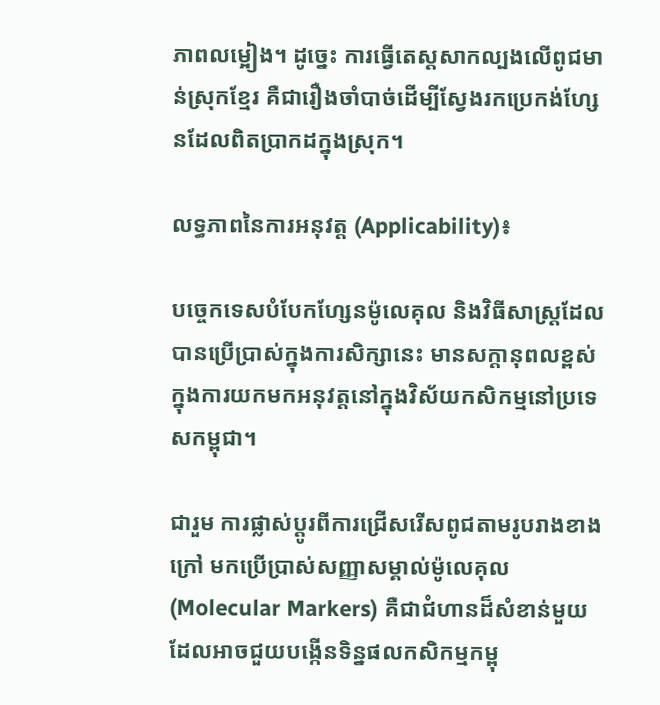ភាពលម្អៀង។ ដូច្នេះ ការធ្វើតេស្តសាកល្បងលើពូជមាន់ស្រុកខ្មែរ គឺជារឿងចាំបាច់ដើម្បីស្វែងរកប្រេកង់ហ្សែនដែលពិតប្រាកដក្នុងស្រុក។

លទ្ធភាពនៃការអនុវត្ត (Applicability)៖

បច្ចេកទេសបំបែកហ្សែនម៉ូលេគុល និងវិធីសាស្ត្រដែលបានប្រើប្រាស់ក្នុងការសិក្សានេះ មានសក្តានុពលខ្ពស់ក្នុងការយកមកអនុវត្តនៅក្នុងវិស័យកសិកម្មនៅប្រទេសកម្ពុជា។

ជារួម ការផ្លាស់ប្តូរពីការជ្រើសរើសពូជតាមរូបរាងខាងក្រៅ មកប្រើប្រាស់សញ្ញាសម្គាល់ម៉ូលេគុល (Molecular Markers) គឺជាជំហានដ៏សំខាន់មួយដែលអាចជួយបង្កើនទិន្នផលកសិកម្មកម្ពុ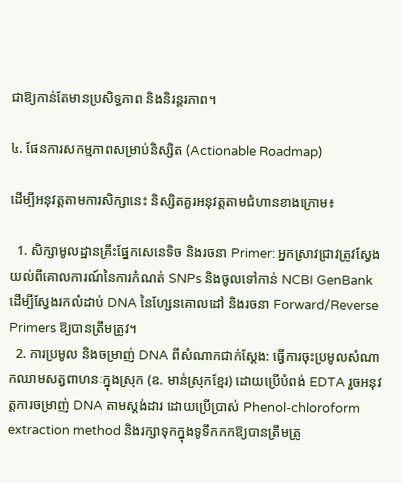ជាឱ្យកាន់តែមានប្រសិទ្ធភាព និងនិរន្តរភាព។

៤. ផែនការសកម្មភាពសម្រាប់និស្សិត (Actionable Roadmap)

ដើម្បីអនុវត្តតាមការសិក្សានេះ និស្សិតគួរអនុវត្តតាមជំហានខាងក្រោម៖

  1. សិក្សាមូលដ្ឋានគ្រឹះផ្នែកសេនេទិច និងរចនា Primer: អ្នកស្រាវជ្រាវត្រូវស្វែងយល់ពីគោលការណ៍នៃការកំណត់ SNPs និងចូលទៅកាន់ NCBI GenBank ដើម្បីស្វែងរកលំដាប់ DNA នៃហ្សែនគោលដៅ និងរចនា Forward/Reverse Primers ឱ្យបានត្រឹមត្រូវ។
  2. ការប្រមូល និងចម្រាញ់ DNA ពីសំណាកជាក់ស្តែង: ធ្វើការចុះប្រមូលសំណាកឈាមសត្វពាហនៈក្នុងស្រុក (ឧ. មាន់ស្រុកខ្មែរ) ដោយប្រើបំពង់ EDTA រួចអនុវត្តការចម្រាញ់ DNA តាមស្តង់ដារ ដោយប្រើប្រាស់ Phenol-chloroform extraction method និងរក្សាទុកក្នុងទូទឹកកកឱ្យបានត្រឹមត្រូ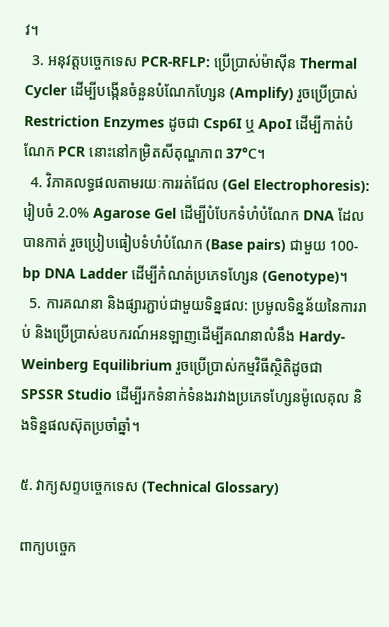វ។
  3. អនុវត្តបច្ចេកទេស PCR-RFLP: ប្រើប្រាស់ម៉ាស៊ីន Thermal Cycler ដើម្បីបង្កើនចំនួនបំណែកហ្សែន (Amplify) រួចប្រើប្រាស់ Restriction Enzymes ដូចជា Csp6I ឬ ApoI ដើម្បីកាត់បំណែក PCR នោះនៅកម្រិតសីតុណ្ហភាព 37°C។
  4. វិភាគលទ្ធផលតាមរយៈការរត់ជែល (Gel Electrophoresis): រៀបចំ 2.0% Agarose Gel ដើម្បីបំបែកទំហំបំណែក DNA ដែលបានកាត់ រួចប្រៀបធៀបទំហំបំណែក (Base pairs) ជាមួយ 100-bp DNA Ladder ដើម្បីកំណត់ប្រភេទហ្សែន (Genotype)។
  5. ការគណនា និងផ្សារភ្ជាប់ជាមួយទិន្នផល: ប្រមូលទិន្នន័យនៃការរាប់ និងប្រើប្រាស់ឧបករណ៍អនឡាញដើម្បីគណនាលំនឹង Hardy-Weinberg Equilibrium រួចប្រើប្រាស់កម្មវិធីស្ថិតិដូចជា SPSSR Studio ដើម្បីរកទំនាក់ទំនងរវាងប្រភេទហ្សែនម៉ូលេគុល និងទិន្នផលស៊ុតប្រចាំឆ្នាំ។

៥. វាក្យសព្ទបច្ចេកទេស (Technical Glossary)

ពាក្យបច្ចេក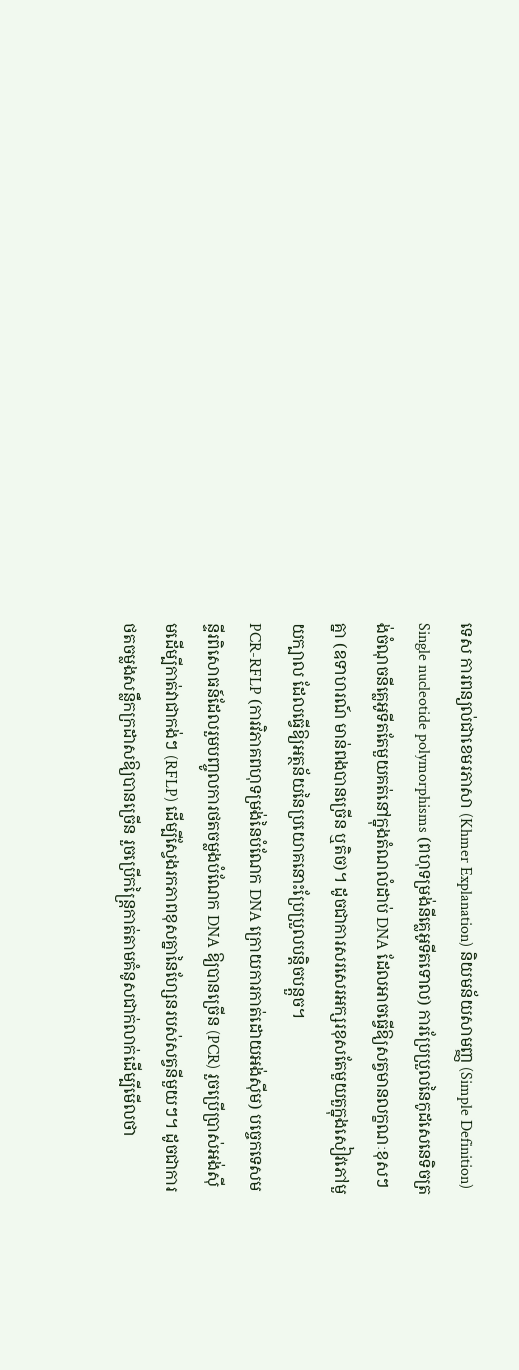ទេស ការពន្យល់ជាខេមរភាសា (Khmer Explanation) និយមន័យសាមញ្ញ (Simple Definition)
Single nucleotide polymorphisms (ពហុទម្រង់នីគ្លេអូទីតទោល) ការប្រែប្រួលនៃកូដសេនេទិចត្រង់ចំណុចនីគ្លេអូទីតតែមួយគត់នៅក្នុងតំណលំដាប់ DNA ដែលអាចធ្វើឱ្យសត្វមានលក្ខណៈខុសៗគ្នា (ឧទាហរណ៍ មាន់ពងបានច្រើន ឬតិច)។ ដូចជាការសរសេរអក្សរខុសតែមួយតួក្នុងសៀវភៅមួយក្បាល ដែលធ្វើឱ្យអត្ថន័យនៃប្រយោគនោះប្រែប្រួលបន្តិចបន្តួច។
PCR-RFLP (ការវិភាគពហុទម្រង់នៃបំណែក DNA ក្រោយការកាត់ដោយអង់ស៊ីម) បច្ចេកទេសមន្ទីរពិសោធន៍ដែលរួមបញ្ចូលការថតចម្លងបំណែក DNA ឱ្យបានច្រើន (PCR) រួចប្រើប្រាស់អង់ស៊ីមដើម្បីកាត់វាជាកង់ៗ (RFLP) ដើម្បីស្វែងរកភាពខុសគ្នានៃហ្សែនរបស់សត្វនីមួយៗ។ ដូចជាការថតចម្លងសន្លឹកក្រដាសឱ្យបានច្រើន រួចប្រើកន្ត្រៃកាត់តាមគំនូសជាក់លាក់ដើម្បីមើលថា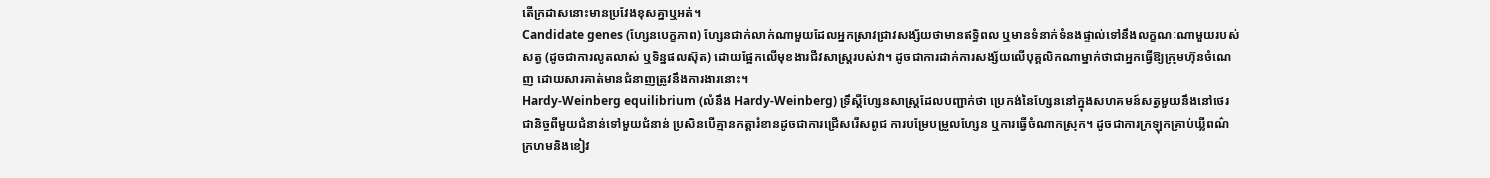តើក្រដាសនោះមានប្រវែងខុសគ្នាឬអត់។
Candidate genes (ហ្សែនបេក្ខភាព) ហ្សែនជាក់លាក់ណាមួយដែលអ្នកស្រាវជ្រាវសង្ស័យថាមានឥទ្ធិពល ឬមានទំនាក់ទំនងផ្ទាល់ទៅនឹងលក្ខណៈណាមួយរបស់សត្វ (ដូចជាការលូតលាស់ ឬទិន្នផលស៊ុត) ដោយផ្អែកលើមុខងារជីវសាស្ត្ររបស់វា។ ដូចជាការដាក់ការសង្ស័យលើបុគ្គលិកណាម្នាក់ថាជាអ្នកធ្វើឱ្យក្រុមហ៊ុនចំណេញ ដោយសារគាត់មានជំនាញត្រូវនឹងការងារនោះ។
Hardy-Weinberg equilibrium (លំនឹង Hardy-Weinberg) ទ្រឹស្តីហ្សែនសាស្ត្រដែលបញ្ជាក់ថា ប្រេកង់នៃហ្សែននៅក្នុងសហគមន៍សត្វមួយនឹងនៅថេរជានិច្ចពីមួយជំនាន់ទៅមួយជំនាន់ ប្រសិនបើគ្មានកត្តារំខានដូចជាការជ្រើសរើសពូជ ការបម្រែបម្រួលហ្សែន ឬការធ្វើចំណាកស្រុក។ ដូចជាការក្រឡុកគ្រាប់ឃ្លីពណ៌ក្រហមនិងខៀវ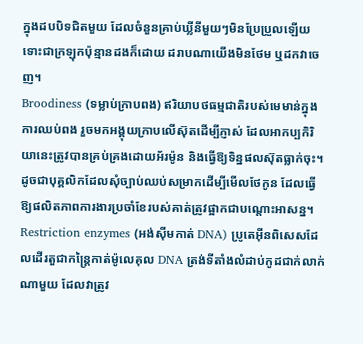ក្នុងដបបិទជិតមួយ ដែលចំនួនគ្រាប់ឃ្លីនីមួយៗមិនប្រែប្រួលឡើយ ទោះជាក្រឡុកប៉ុន្មានដងក៏ដោយ ដរាបណាយើងមិនថែម ឬដកវាចេញ។
Broodiness (ទម្លាប់ក្រាបពង) ឥរិយាបថធម្មជាតិរបស់មេមាន់ក្នុងការឈប់ពង រួចមកអង្គុយក្រាបលើស៊ុតដើម្បីភ្ញាស់ ដែលអាកប្បកិរិយានេះត្រូវបានគ្រប់គ្រងដោយអ័រម៉ូន និងធ្វើឱ្យទិន្នផលស៊ុតធ្លាក់ចុះ។ ដូចជាបុគ្គលិកដែលសុំច្បាប់ឈប់សម្រាកដើម្បីមើលថែកូន ដែលធ្វើឱ្យផលិតភាពការងារប្រចាំខែរបស់គាត់ត្រូវផ្អាកជាបណ្តោះអាសន្ន។
Restriction enzymes (អង់ស៊ីមកាត់ DNA) ប្រូតេអ៊ីនពិសេសដែលដើរតួជាកន្ត្រៃកាត់ម៉ូលេគុល DNA ត្រង់ទីតាំងលំដាប់កូដជាក់លាក់ណាមួយ ដែលវាត្រូវ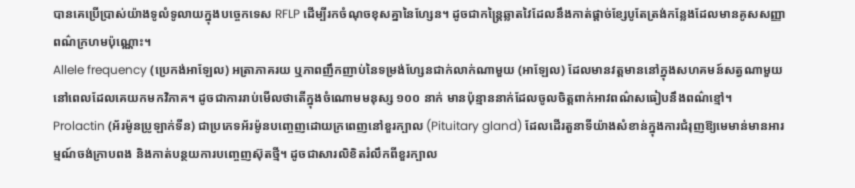បានគេប្រើប្រាស់យ៉ាងទូលំទូលាយក្នុងបច្ចេកទេស RFLP ដើម្បីរកចំណុចខុសគ្នានៃហ្សែន។ ដូចជាកន្ត្រៃឆ្លាតវៃដែលនឹងកាត់ផ្តាច់ខ្សែបូតែត្រង់កន្លែងដែលមានគូសសញ្ញាពណ៌ក្រហមប៉ុណ្ណោះ។
Allele frequency (ប្រេកង់អាឡែល) អត្រាភាគរយ ឬភាពញឹកញាប់នៃទម្រង់ហ្សែនជាក់លាក់ណាមួយ (អាឡែល) ដែលមានវត្តមាននៅក្នុងសហគមន៍សត្វណាមួយនៅពេលដែលគេយកមកវិភាគ។ ដូចជាការរាប់មើលថាតើក្នុងចំណោមមនុស្ស ១០០ នាក់ មានប៉ុន្មាននាក់ដែលចូលចិត្តពាក់អាវពណ៌សធៀបនឹងពណ៌ខ្មៅ។
Prolactin (អ័រម៉ូនប្រូឡាក់ទីន) ជាប្រភេទអ័រម៉ូនបញ្ចេញដោយក្រពេញនៅខួរក្បាល (Pituitary gland) ដែលដើរតួនាទីយ៉ាងសំខាន់ក្នុងការជំរុញឱ្យមេមាន់មានអារម្មណ៍ចង់ក្រាបពង និងកាត់បន្ថយការបញ្ចេញស៊ុតថ្មី។ ដូចជាសារលិខិតរំលឹកពីខួរក្បាល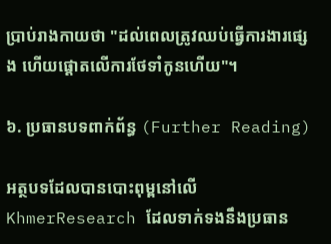ប្រាប់រាងកាយថា "ដល់ពេលត្រូវឈប់ធ្វើការងារផ្សេង ហើយផ្តោតលើការថែទាំកូនហើយ"។

៦. ប្រធានបទពាក់ព័ន្ធ (Further Reading)

អត្ថបទដែលបានបោះពុម្ពនៅលើ KhmerResearch ដែលទាក់ទងនឹងប្រធាន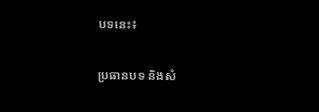បទនេះ៖

ប្រធានបទ និងសំ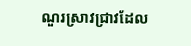ណួរស្រាវជ្រាវដែល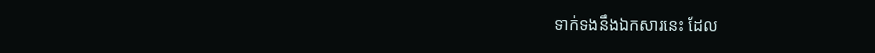ទាក់ទងនឹងឯកសារនេះ ដែល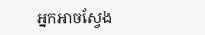អ្នកអាចស្វែង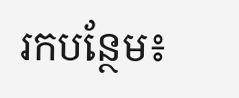រកបន្ថែម៖